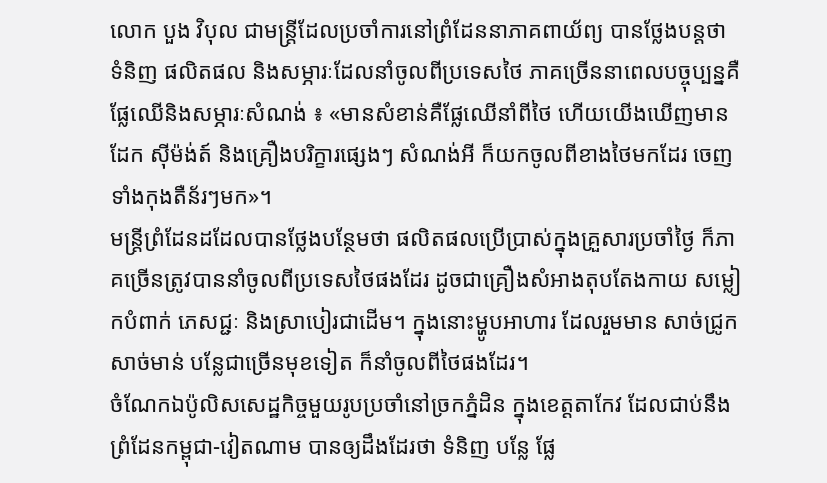លោក បួង វិបុល ជាមន្ត្រីដែលប្រចាំការនៅព្រំដែននាភាគពាយ័ព្យ បានថ្លែងបន្តថា ទំនិញ ផលិតផល និងសម្ភារៈដែលនាំចូលពីប្រទេសថៃ ភាគច្រើននាពេលបច្ចុប្បន្នគឺ ផ្លែឈើនិងសម្ភារៈសំណង់ ៖ «មានសំខាន់គឺផ្លែឈើនាំពីថៃ ហើយយើងឃើញមានដែក ស៊ីម៉ង់ត៍ និងគ្រឿងបរិក្ខារផ្សេងៗ សំណង់អី ក៏យកចូលពីខាងថៃមកដែរ ចេញទាំងកុងតឺន័រៗមក»។
មន្ត្រីព្រំដែនដដែលបានថ្លែងបន្ថែមថា ផលិតផលប្រើប្រាស់ក្នុងគ្រួសារប្រចាំថ្ងៃ ក៏ភាគច្រើនត្រូវបាននាំចូលពីប្រទេសថៃផងដែរ ដូចជាគ្រឿងសំអាងតុបតែងកាយ សម្លៀកបំពាក់ ភេសជ្ជៈ និងស្រាបៀរជាដើម។ ក្នុងនោះម្ហូបអាហារ ដែលរួមមាន សាច់ជ្រូក សាច់មាន់ បន្លែជាច្រើនមុខទៀត ក៏នាំចូលពីថៃផងដែរ។
ចំណែកឯប៉ូលិសសេដ្ឋកិច្ចមួយរូបប្រចាំនៅច្រកភ្នំដិន ក្នុងខេត្តតាកែវ ដែលជាប់នឹងព្រំដែនកម្ពុជា-វៀតណាម បានឲ្យដឹងដែរថា ទំនិញ បន្លែ ផ្លែ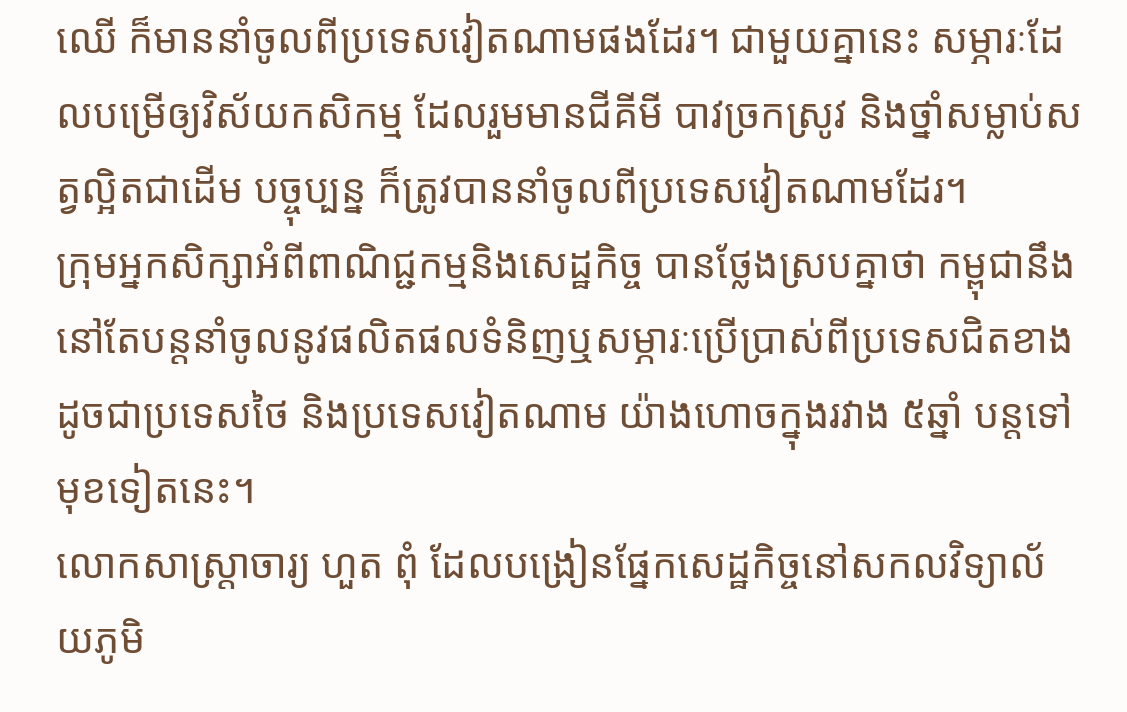ឈើ ក៏មាននាំចូលពីប្រទេសវៀតណាមផងដែរ។ ជាមួយគ្នានេះ សម្ភារៈដែលបម្រើឲ្យវិស័យកសិកម្ម ដែលរួមមានជីគីមី បាវច្រកស្រូវ និងថ្នាំសម្លាប់សត្វល្អិតជាដើម បច្ចុប្បន្ន ក៏ត្រូវបាននាំចូលពីប្រទេសវៀតណាមដែរ។
ក្រុមអ្នកសិក្សាអំពីពាណិជ្ជកម្មនិងសេដ្ឋកិច្ច បានថ្លែងស្របគ្នាថា កម្ពុជានឹងនៅតែបន្តនាំចូលនូវផលិតផលទំនិញឬសម្ភារៈប្រើប្រាស់ពីប្រទេសជិតខាង ដូចជាប្រទេសថៃ និងប្រទេសវៀតណាម យ៉ាងហោចក្នុងរវាង ៥ឆ្នាំ បន្តទៅមុខទៀតនេះ។
លោកសាស្ត្រាចារ្យ ហួត ពុំ ដែលបង្រៀនផ្នែកសេដ្ឋកិច្ចនៅសកលវិទ្យាល័យភូមិ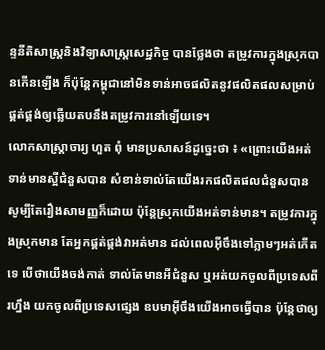ន្ទនីតិសាស្ត្រនិងវិទ្យាសាស្ត្រសេដ្ឋកិច្ច បានថ្លែងថា តម្រូវការក្នុងស្រុកបានកើនឡើង ក៏ប៉ុន្តែកម្ពុជានៅមិនទាន់អាចផលិតនូវផលិតផលសម្រាប់ផ្គត់ផ្គង់ឲ្យឆ្លើយតបនឹងតម្រូវការនៅឡើយទេ។
លោកសាស្ត្រាចារ្យ ហួត ពុំ មានប្រសាសន៍ដូច្នេះថា ៖ «ព្រោះយើងអត់ទាន់មានស្អីជំនួសបាន សំខាន់ទាល់តែយើងរកផលិតផលជំនួសបាន សូម្បីតែរឿងសាមញ្ញក៏ដោយ ប៉ុន្តែស្រុកយើងអត់ទាន់មាន។ តម្រូវការក្នុងស្រុកមាន តែអ្នកផ្គត់ផ្គង់វាអត់មាន ដល់ពេលអ៊ីចឹងទៅភ្លាមៗអត់កើតទេ បើថាយើងចង់កាត់ ទាល់តែមានអីជំនួស ឬអត់យកចូលពីប្រទេសពីរហ្នឹង យកចូលពីប្រទេសផ្សេង ឧបមាអ៊ីចឹងយើងអាចធ្វើបាន ប៉ុន្តែថាឲ្យ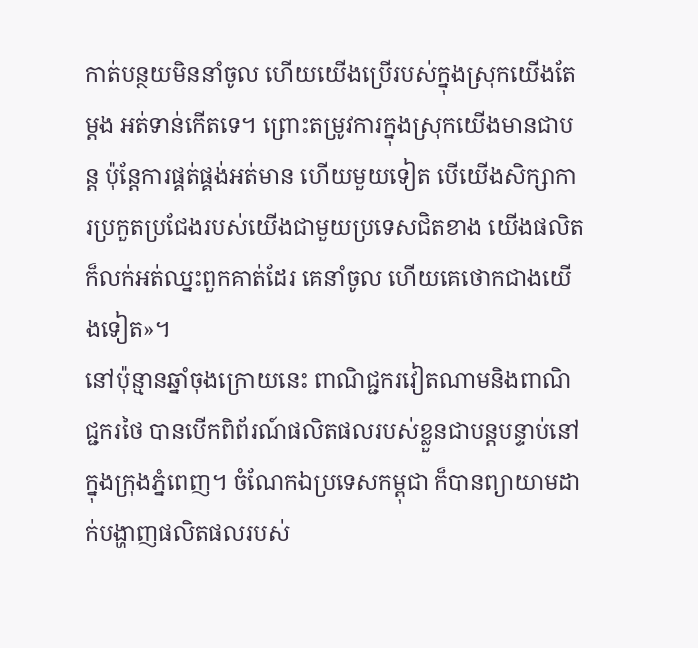កាត់បន្ថយមិននាំចូល ហើយយើងប្រើរបស់ក្នុងស្រុកយើងតែម្ដង អត់ទាន់កើតទេ។ ព្រោះតម្រូវការក្នុងស្រុកយើងមានជាបន្ត ប៉ុន្តែការផ្គត់ផ្គង់អត់មាន ហើយមួយទៀត បើយើងសិក្សាការប្រកួតប្រជែងរបស់យើងជាមួយប្រទេសជិតខាង យើងផលិត ក៏លក់អត់ឈ្នះពួកគាត់ដែរ គេនាំចូល ហើយគេថោកជាងយើងទៀត»។
នៅប៉ុន្មានឆ្នាំចុងក្រោយនេះ ពាណិជ្ជករវៀតណាមនិងពាណិជ្ជករថៃ បានបើកពិព័រណ៍ផលិតផលរបស់ខ្លួនជាបន្តបន្ទាប់នៅក្នុងក្រុងភ្នំពេញ។ ចំណែកឯប្រទេសកម្ពុជា ក៏បានព្យាយាមដាក់បង្ហាញផលិតផលរបស់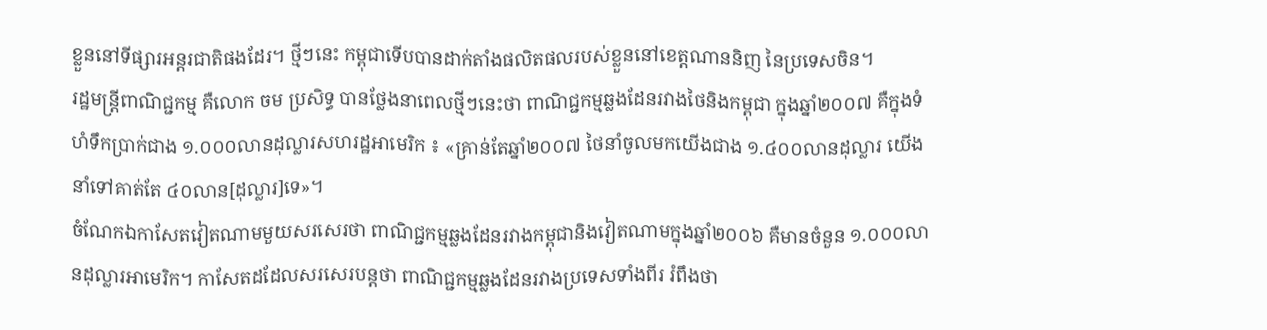ខ្លួននៅទីផ្សារអន្តរជាតិផងដែរ។ ថ្មីៗនេះ កម្ពុជាទើបបានដាក់តាំងផលិតផលរបស់ខ្លួននៅខេត្តណាននិញ នៃប្រទេសចិន។
រដ្ឋមន្ត្រីពាណិជ្ជកម្ម គឺលោក ចម ប្រសិទ្ធ បានថ្លែងនាពេលថ្មីៗនេះថា ពាណិជ្ជកម្មឆ្លងដែនរវាងថៃនិងកម្ពុជា ក្នុងឆ្នាំ២០០៧ គឺក្នុងទំហំទឹកប្រាក់ជាង ១.០០០លានដុល្លារសហរដ្ឋអាមេរិក ៖ «គ្រាន់តែឆ្នាំ២០០៧ ថៃនាំចូលមកយើងជាង ១.៤០០លានដុល្លារ យើងនាំទៅគាត់តែ ៤០លាន[ដុល្លារ]ទេ»។
ចំណែកឯកាសែតវៀតណាមមួយសរសេរថា ពាណិជ្ជកម្មឆ្លងដែនរវាងកម្ពុជានិងវៀតណាមក្នុងឆ្នាំ២០០៦ គឺមានចំនួន ១.០០០លានដុល្លារអាមេរិក។ កាសែតដដែលសរសេរបន្តថា ពាណិជ្ជកម្មឆ្លងដែនរវាងប្រទេសទាំងពីរ រំពឹងថា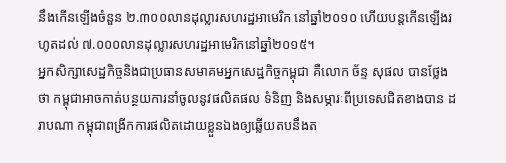នឹងកើនឡើងចំនួន ២.៣០០លានដុល្លារសហរដ្ឋអាមេរិក នៅឆ្នាំ២០១០ ហើយបន្តកើនឡើងរហូតដល់ ៧.០០០លានដុល្លារសហរដ្ឋអាមេរិកនៅឆ្នាំ២០១៥។
អ្នកសិក្សាសេដ្ឋកិច្ចនិងជាប្រធានសមាគមអ្នកសេដ្ឋកិច្ចកម្ពុជា គឺលោក ច័ន្ទ សុផល បានថ្លែងថា កម្ពុជាអាចកាត់បន្ថយការនាំចូលនូវផលិតផល ទំនិញ និងសម្ភារៈពីប្រទេសជិតខាងបាន ដរាបណា កម្ពុជាពង្រីកការផលិតដោយខ្លួនឯងឲ្យឆ្លើយតបនឹងត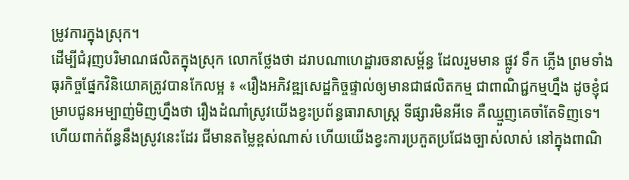ម្រូវការក្នុងស្រុក។
ដើម្បីជំរុញបរិមាណផលិតក្នុងស្រុក លោកថ្លែងថា ដរាបណាហេដ្ឋារចនាសម្ព័ន្ធ ដែលរួមមាន ផ្លូវ ទឹក ភ្លើង ព្រមទាំងធុរកិច្ចផ្នែកវិនិយោគត្រូវបានកែលម្អ ៖ «រឿងអភិវឌ្ឍសេដ្ឋកិច្ចផ្ទាល់ឲ្យមានជាផលិតកម្ម ជាពាណិជ្ជកម្មហ្នឹង ដូចខ្ញុំជម្រាបជូនអម្បាញ់មិញហ្នឹងថា រឿងដំណាំស្រូវយើងខ្វះប្រព័ន្ធធារាសាស្រ្ដ ទីផ្សារមិនអីទេ គឺឈ្មួញគេចាំតែទិញទេ។ ហើយពាក់ព័ន្ធនឹងស្រូវនេះដែរ ជីមានតម្លៃខ្ពស់ណាស់ ហើយយើងខ្វះការប្រកួតប្រជែងច្បាស់លាស់ នៅក្នុងពាណិ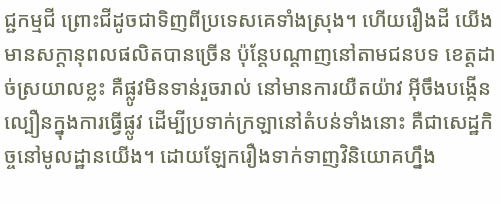ជ្ជកម្មជី ព្រោះជីដូចជាទិញពីប្រទេសគេទាំងស្រុង។ ហើយរឿងដី យើងមានសក្ដានុពលផលិតបានច្រើន ប៉ុន្តែបណ្ដាញនៅតាមជនបទ ខេត្តដាច់ស្រយាលខ្លះ គឺផ្លូវមិនទាន់រួចរាល់ នៅមានការយឺតយ៉ាវ អ៊ីចឹងបង្កើនល្បឿនក្នុងការធ្វើផ្លូវ ដើម្បីប្រទាក់ក្រឡានៅតំបន់ទាំងនោះ គឺជាសេដ្ឋកិច្ចនៅមូលដ្ឋានយើង។ ដោយឡែករឿងទាក់ទាញវិនិយោគហ្នឹង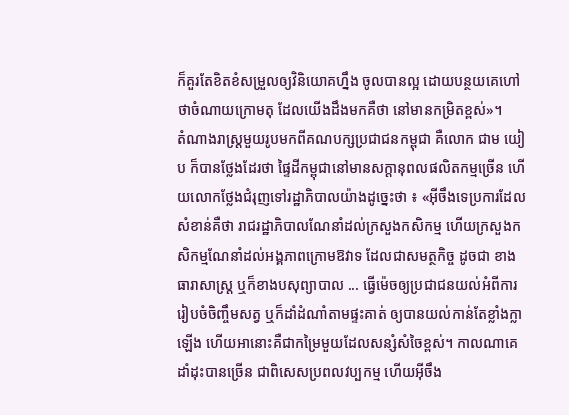ក៏គួរតែខិតខំសម្រួលឲ្យវិនិយោគហ្នឹង ចូលបានល្អ ដោយបន្ថយគេហៅថាចំណាយក្រោមតុ ដែលយើងដឹងមកគឺថា នៅមានកម្រិតខ្ពស់»។
តំណាងរាស្ត្រមួយរូបមកពីគណបក្សប្រជាជនកម្ពុជា គឺលោក ជាម យៀប ក៏បានថ្លែងដែរថា ផ្ទៃដីកម្ពុជានៅមានសក្តានុពលផលិតកម្មច្រើន ហើយលោកថ្លែងជំរុញទៅរដ្ឋាភិបាលយ៉ាងដូច្នេះថា ៖ «អ៊ីចឹងទេប្រការដែលសំខាន់គឺថា រាជរដ្ឋាភិបាលណែនាំដល់ក្រសួងកសិកម្ម ហើយក្រសួងកសិកម្មណែនាំដល់អង្គភាពក្រោមឱវាទ ដែលជាសមត្ថកិច្ច ដូចជា ខាងធារាសាស្រ្ដ ឬក៏ខាងបសុព្យាបាល ... ធ្វើម៉េចឲ្យប្រជាជនយល់អំពីការរៀបចំចិញ្ចឹមសត្វ ឬក៏ដាំដំណាំតាមផ្ទះគាត់ ឲ្យបានយល់កាន់តែខ្លាំងក្លាឡើង ហើយអានោះគឺជាកម្រៃមួយដែលសន្សំសំចៃខ្ពស់។ កាលណាគេដាំដុះបានច្រើន ជាពិសេសប្រពលវប្បកម្ម ហើយអ៊ីចឹង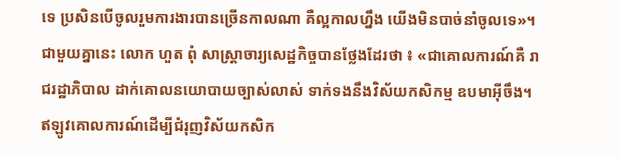ទេ ប្រសិនបើចូលរួមការងារបានច្រើនកាលណា គឺល្អកាលហ្នឹង យើងមិនបាច់នាំចូលទេ»។
ជាមួយគ្នានេះ លោក ហួត ពុំ សាស្ត្រាចារ្យសេដ្ឋកិច្ចបានថ្លែងដែរថា ៖ «ជាគោលការណ៍គឺ រាជរដ្ឋាភិបាល ដាក់គោលនយោបាយច្បាស់លាស់ ទាក់ទងនឹងវិស័យកសិកម្ម ឧបមាអ៊ីចឹង។ ឥឡូវគោលការណ៍ដើម្បីជំរុញវិស័យកសិក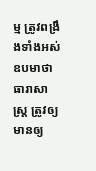ម្ម ត្រូវពង្រឹងទាំងអស់ ឧបមាថា ធារាសាស្រ្ដ ត្រូវឲ្យមានឲ្យ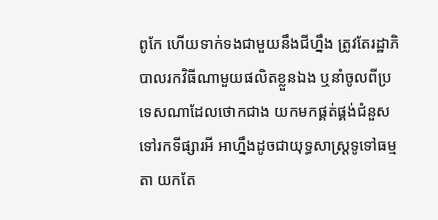ពូកែ ហើយទាក់ទងជាមួយនឹងជីហ្នឹង ត្រូវតែរដ្ឋាភិបាលរកវិធីណាមួយផលិតខ្លួនឯង ឬនាំចូលពីប្រទេសណាដែលថោកជាង យកមកផ្គត់ផ្គង់ជំនួស ទៅរកទីផ្សារអី អាហ្នឹងដូចជាយុទ្ធសាស្រ្ដទូទៅធម្មតា យកតែ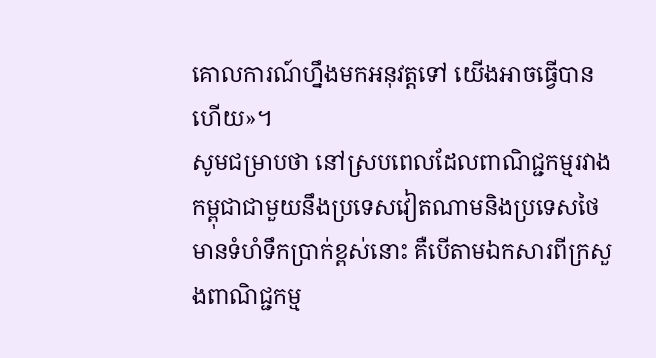គោលការណ៍ហ្នឹងមកអនុវត្តទៅ យើងអាចធ្វើបានហើយ»។
សូមជម្រាបថា នៅស្របពេលដែលពាណិជ្ជកម្មរវាងកម្ពុជាជាមួយនឹងប្រទេសវៀតណាមនិងប្រទេសថៃ មានទំហំទឹកប្រាក់ខ្ពស់នោះ គឺបើតាមឯកសារពីក្រសួងពាណិជ្ជកម្ម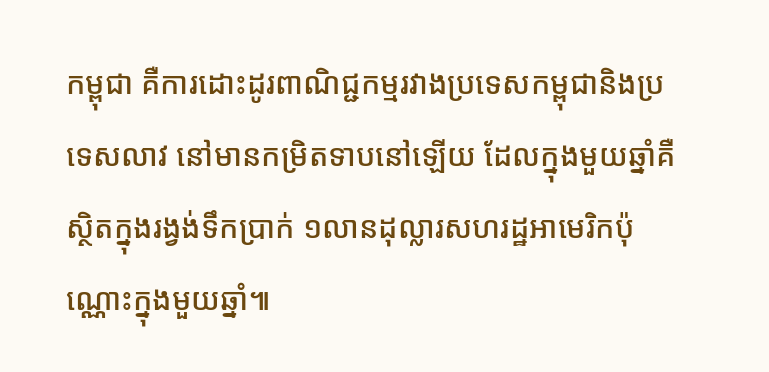កម្ពុជា គឺការដោះដូរពាណិជ្ជកម្មរវាងប្រទេសកម្ពុជានិងប្រទេសលាវ នៅមានកម្រិតទាបនៅឡើយ ដែលក្នុងមួយឆ្នាំគឺស្ថិតក្នុងរង្វង់ទឹកប្រាក់ ១លានដុល្លារសហរដ្ឋអាមេរិកប៉ុណ្ណោះក្នុងមួយឆ្នាំ៕